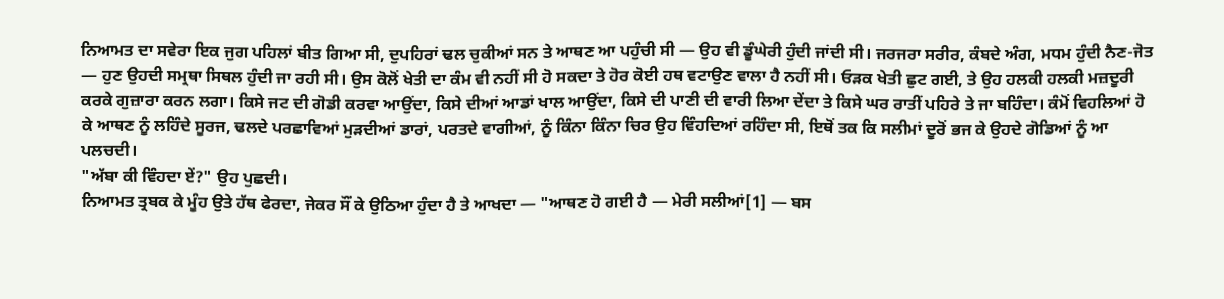ਨਿਆਮਤ ਦਾ ਸਵੇਰਾ ਇਕ ਜੁਗ ਪਹਿਲਾਂ ਬੀਤ ਗਿਆ ਸੀ, ਦੁਪਹਿਰਾਂ ਢਲ ਚੁਕੀਆਂ ਸਨ ਤੇ ਆਥਣ ਆ ਪਹੁੰਚੀ ਸੀ — ਉਹ ਵੀ ਡੂੰਘੇਰੀ ਹੁੰਦੀ ਜਾਂਦੀ ਸੀ। ਜਰਜਰਾ ਸਰੀਰ, ਕੰਬਦੇ ਅੰਗ, ਮਧਮ ਹੁੰਦੀ ਨੈਣ-ਜੋਤ — ਹੁਣ ਉਹਦੀ ਸਮ੍ਰਥਾ ਸਿਥਲ ਹੁੰਦੀ ਜਾ ਰਹੀ ਸੀ। ਉਸ ਕੋਲੋਂ ਖੇਤੀ ਦਾ ਕੰਮ ਵੀ ਨਹੀਂ ਸੀ ਹੋ ਸਕਦਾ ਤੇ ਹੋਰ ਕੋਈ ਹਥ ਵਟਾਉਣ ਵਾਲਾ ਹੈ ਨਹੀਂ ਸੀ। ਓੜਕ ਖੇਤੀ ਛੁਟ ਗਈ, ਤੇ ਉਹ ਹਲਕੀ ਹਲਕੀ ਮਜ਼ਦੂਰੀ ਕਰਕੇ ਗੁਜ਼ਾਰਾ ਕਰਨ ਲਗਾ। ਕਿਸੇ ਜਟ ਦੀ ਗੋਡੀ ਕਰਵਾ ਆਉਂਦਾ, ਕਿਸੇ ਦੀਆਂ ਆਡਾਂ ਖਾਲ ਆਉਂਦਾ, ਕਿਸੇ ਦੀ ਪਾਣੀ ਦੀ ਵਾਰੀ ਲਿਆ ਦੇਂਦਾ ਤੇ ਕਿਸੇ ਘਰ ਰਾਤੀਂ ਪਹਿਰੇ ਤੇ ਜਾ ਬਹਿੰਦਾ। ਕੰਮੋਂ ਵਿਹਲਿਆਂ ਹੋ ਕੇ ਆਥਣ ਨੂੰ ਲਹਿੰਦੇ ਸੂਰਜ, ਢਲਦੇ ਪਰਛਾਵਿਆਂ ਮੁੜਦੀਆਂ ਡਾਰਾਂ, ਪਰਤਦੇ ਵਾਗੀਆਂ, ਨੂੰ ਕਿੰਨਾ ਕਿੰਨਾ ਚਿਰ ਉਹ ਵਿੰਹਦਿਆਂ ਰਹਿੰਦਾ ਸੀ, ਇਥੋਂ ਤਕ ਕਿ ਸਲੀਮਾਂ ਦੂਰੋਂ ਭਜ ਕੇ ਉਹਦੇ ਗੋਡਿਆਂ ਨੂੰ ਆ ਪਲਚਦੀ।
"ਅੱਬਾ ਕੀ ਵਿੰਹਦਾ ਏਂ?" ਉਹ ਪੁਛਦੀ।
ਨਿਆਮਤ ਤ੍ਰਬਕ ਕੇ ਮੂੰਹ ਉਤੇ ਹੱਥ ਫੇਰਦਾ, ਜੇਕਰ ਸੌਂ ਕੇ ਉਠਿਆ ਹੁੰਦਾ ਹੈ ਤੇ ਆਖਦਾ — "ਆਥਣ ਹੋ ਗਈ ਹੈ — ਮੇਰੀ ਸਲੀਆਂ[1] — ਬਸ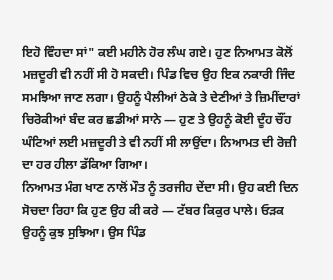ਇਹੋ ਵਿੰਹਦਾ ਸਾਂ" ਕਈ ਮਹੀਨੇ ਹੋਰ ਲੰਘ ਗਏ। ਹੁਣ ਨਿਆਮਤ ਕੋਲੋਂ ਮਜ਼ਦੂਰੀ ਵੀ ਨਹੀਂ ਸੀ ਹੋ ਸਕਦੀ। ਪਿੰਡ ਵਿਚ ਉਹ ਇਕ ਨਕਾਰੀ ਜਿੰਦ ਸਮਝਿਆ ਜਾਣ ਲਗਾ। ਉਹਨੂੰ ਪੈਲੀਆਂ ਠੇਕੇ ਤੇ ਦੇਣੀਆਂ ਤੇ ਜ਼ਿਮੀਂਦਾਰਾਂ ਚਿਰੋਕੀਆਂ ਬੰਦ ਕਰ ਛਡੀਆਂ ਸਾਨੇ — ਹੁਣ ਤੇ ਉਹਨੂੰ ਕੋਈ ਦੂੰਹ ਚੌਂਹ ਘੰਟਿਆਂ ਲਈ ਮਜ਼ਦੂਰੀ ਤੇ ਵੀ ਨਹੀਂ ਸੀ ਲਾਉਂਦਾ। ਨਿਆਮਤ ਦੀ ਰੋਜ਼ੀ ਦਾ ਹਰ ਹੀਲਾ ਡੱਕਿਆ ਗਿਆ।
ਨਿਆਮਤ ਮੰਗ ਖਾਣ ਨਾਲੋਂ ਮੌਤ ਨੂੰ ਤਰਜੀਹ ਦੇਂਦਾ ਸੀ। ਉਹ ਕਈ ਦਿਨ ਸੋਚਦਾ ਰਿਹਾ ਕਿ ਹੁਣ ਉਹ ਕੀ ਕਰੇ — ਟੱਬਰ ਕਿਕੁਰ ਪਾਲੇ। ਓੜਕ ਉਹਨੂੰ ਕੁਝ ਸੁਝਿਆ। ਉਸ ਪਿੰਡ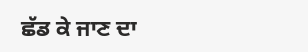ਛੱਡ ਕੇ ਜਾਣ ਦਾ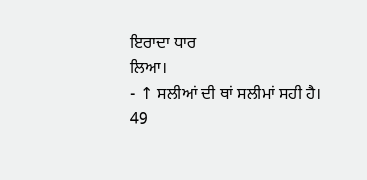ਇਰਾਦਾ ਧਾਰ
ਲਿਆ।
- ↑ ਸਲੀਆਂ ਦੀ ਥਾਂ ਸਲੀਮਾਂ ਸਹੀ ਹੈ।
49